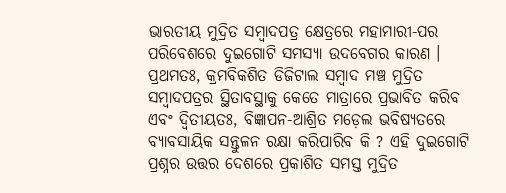ଭାରତୀୟ ମୁଦ୍ରିତ ସମ୍ୱାଦପତ୍ର କ୍ଷେତ୍ରରେ ମହାମାରୀ-ପର ପରିବେଶରେ ଦୁଇଗୋଟି ସମସ୍ୟା ଉଦବେଗର କାରଣ । ପ୍ରଥମତଃ, କ୍ରମବିକଶିତ ଡିଜିଟାଲ ସମ୍ୱାଦ ମଞ୍ଚ ମୁଦ୍ରିତ ସମ୍ୱାଦପତ୍ରର ସ୍ଥିତାବସ୍ଥାକୁ କେତେ ମାତ୍ରାରେ ପ୍ରଭାବିତ କରିବ ଏବଂ ଦ୍ୱିତୀୟତଃ, ବିଜ୍ଞାପନ-ଆଶ୍ରିତ ମଡ଼େଲ ଭବିଷ୍ୟତରେ ବ୍ୟାବସାୟିକ ସନ୍ତୁଳନ ରକ୍ଷା କରିପାରିବ କି ? ଏହି ଦୁଇଗୋଟି ପ୍ରଶ୍ନର ଉତ୍ତର ଦେଶରେ ପ୍ରକାଶିତ ସମସ୍ତ ମୁଦ୍ରିତ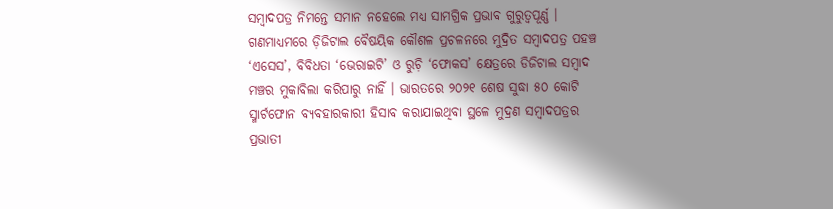ସମ୍ୱାଦପତ୍ର ନିମନ୍ତେ ସମାନ ନହେଲେ ମଧ୍ୟ ସାମଗ୍ରିକ ପ୍ରଭାବ ଗୁରୁତ୍ୱପୂର୍ଣ୍ଣ ।
ଗଣମାଧ୍ୟମରେ ଡ଼ିଜିଟାଲ ବୈଷୟିକ କୌଶଳ ପ୍ରଚଳନରେ ମୁଦ୍ରିତ ସମ୍ୱାଦପତ୍ର ପହଞ୍ଚ ‘ଏସେସ’, ବିବିଧତା ‘ଭେରାଇଟି’ ଓ ରୁଚ଼ି ‘ଫୋକସ’ କ୍ଷେତ୍ରରେ ଡିଜିଟାଲ ସମ୍ୱାଦ ମଞ୍ଚର ମୁକାବିଲା କରିପାରୁ ନାହିଁ । ଭାରତରେ ୨୦୨୧ ଶେଷ ସୁଦ୍ଧା ୫୦ କୋଟି ସ୍ମାର୍ଟଫୋନ ବ୍ୟବହାରକାରୀ ହିସାବ କରାଯାଇଥିବା ସ୍ଥଳେ ମୁଦ୍ରଣ ସମ୍ୱାଦପତ୍ରର ପ୍ରଭାତୀ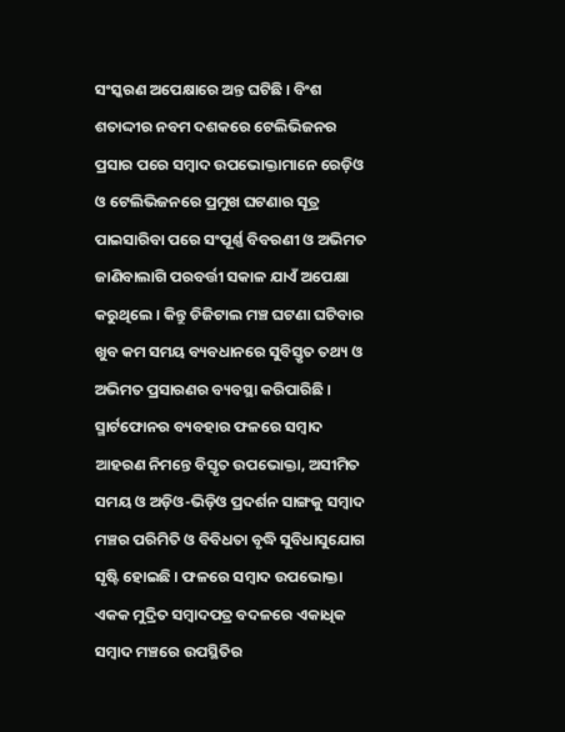ସଂସ୍କରଣ ଅପେକ୍ଷାରେ ଅନ୍ତ ଘଟିଛି । ବିଂଶ ଶତାଦ୍ଦୀର ନବମ ଦଶକରେ ଟେଲିଭିଜନର ପ୍ରସାର ପରେ ସମ୍ୱାଦ ଉପଭୋକ୍ତାମାନେ ରେଡ଼ିଓ ଓ ଟେଲିଭିଜନରେ ପ୍ରମୁଖ ଘଟଣାର ସୂତ୍ର ପାଇସାରିବା ପରେ ସଂପୂର୍ଣ୍ଣ ବିବରଣୀ ଓ ଅଭିମତ ଜାଣିବାଲାଗି ପରବର୍ତ୍ତୀ ସକାଳ ଯାଏଁ ଅପେକ୍ଷା କରୁଥିଲେ । କିନ୍ତୁ ଡିଜିଟାଲ ମଞ୍ଚ ଘଟଣା ଘଟିବାର ଖୁବ କମ ସମୟ ବ୍ୟବଧାନରେ ସୁବିସ୍ତୃତ ତଥ୍ୟ ଓ ଅଭିମତ ପ୍ରସାରଣର ବ୍ୟବସ୍ଥା କରିପାରିଛି ।
ସ୍ମାର୍ଟଫୋନର ବ୍ୟବହାର ଫଳରେ ସମ୍ୱାଦ ଆହରଣ ନିମନ୍ତେ ବିସ୍ତୃତ ଉପଭୋକ୍ତା, ଅସୀମିତ ସମୟ ଓ ଅଡ଼ିଓ-ଭିଡ଼ିଓ ପ୍ରଦର୍ଶନ ସାଙ୍ଗକୁ ସମ୍ୱାଦ ମଞ୍ଚର ପରିମିତି ଓ ବିବିଧତା ବୃଦ୍ଧି ସୁବିଧାସୁଯୋଗ ସୃଷ୍ଟି ହୋଇଛି । ଫଳରେ ସମ୍ୱାଦ ଉପଭୋକ୍ତା ଏକକ ମୁଦ୍ରିତ ସମ୍ୱାଦପତ୍ର ବଦଳରେ ଏକାଧିକ ସମ୍ୱାଦ ମଞ୍ଚରେ ଉପସ୍ଥିତିର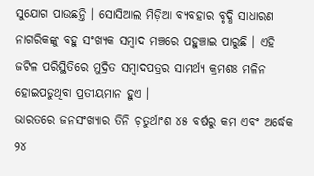ସୁଯୋଗ ପାଉଛନ୍ତି । ସୋସିଆଲ ମିଡ଼ିଆ ବ୍ୟବହାର ବୃଦ୍ଧି ସାଧାରଣ ନାଗରିକଙ୍କୁ ବହୁ ସଂଖ୍ୟକ ସମ୍ୱାଦ ମଞ୍ଚରେ ପହୁଞ୍ଚାଇ ପାରୁଛି । ଏହି ଜଟିଳ ପରିସ୍ଥିତିରେ ମୁଦ୍ରିତ ସମ୍ୱାଦପତ୍ରର ସାମର୍ଥ୍ୟ କ୍ରମଶଃ ମଳିନ ହୋଇପଡୁଥିବା ପ୍ରତୀୟମାନ ହୁଏ ।
ଭାରତରେ ଜନସଂଖ୍ୟାର ତିନି ଚ଼ତୁର୍ଥାଂଶ ୪୫ ବର୍ଷରୁ କମ ଏବଂ ଅର୍ଦ୍ଧେକ ୨୪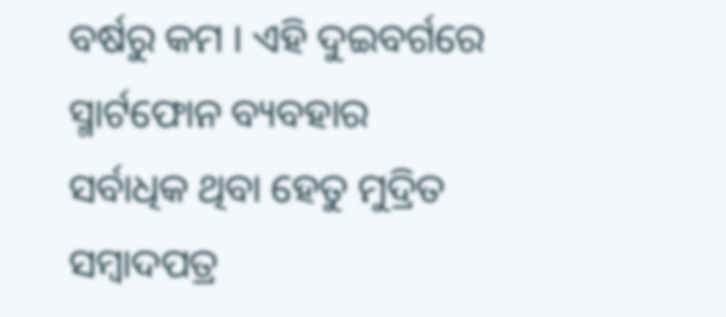ବର୍ଷରୁ କମ । ଏହି ଦୁଇବର୍ଗରେ ସ୍ମାର୍ଟଫୋନ ବ୍ୟବହାର ସର୍ବାଧିକ ଥିବା ହେତୁ ମୁଦ୍ରିତ ସମ୍ୱାଦପତ୍ର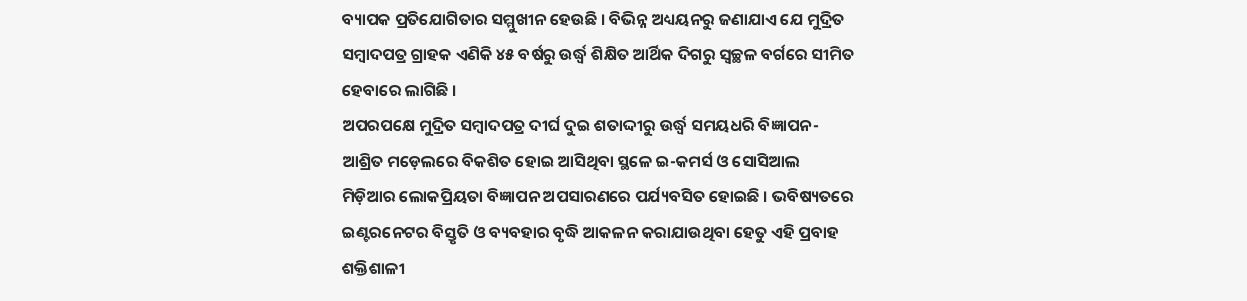ବ୍ୟାପକ ପ୍ରତିଯୋଗିତାର ସମ୍ମୁଖୀନ ହେଉଛି । ବିଭିନ୍ନ ଅଧ୍ୟୟନରୁ ଜଣାଯାଏ ଯେ ମୁଦ୍ରିତ ସମ୍ୱାଦପତ୍ର ଗ୍ରାହକ ଏଣିକି ୪୫ ବର୍ଷରୁ ଉର୍ଦ୍ଧ୍ୱ ଶିକ୍ଷିତ ଆର୍ଥିକ ଦିଗରୁ ସ୍ୱଚ୍ଛଳ ବର୍ଗରେ ସୀମିତ ହେବାରେ ଲାଗିଛି ।
ଅପରପକ୍ଷେ ମୁଦ୍ରିତ ସମ୍ୱାଦପତ୍ର ଦୀର୍ଘ ଦୁଇ ଶତାଦ୍ଦୀରୁ ଉର୍ଦ୍ଧ୍ୱ ସମୟଧରି ବିଜ୍ଞାପନ-ଆଶ୍ରିତ ମଡ଼େଲରେ ବିକଶିତ ହୋଇ ଆସିଥିବା ସ୍ଥଳେ ଇ-କମର୍ସ ଓ ସୋସିଆଲ ମିଡ଼ିଆର ଲୋକପ୍ରିୟତା ବିଜ୍ଞାପନ ଅପସାରଣରେ ପର୍ଯ୍ୟବସିତ ହୋଇଛି । ଭବିଷ୍ୟତରେ ଇଣ୍ଟରନେଟର ବିସ୍ତୃତି ଓ ବ୍ୟବହାର ବୃଦ୍ଧି ଆକଳନ କରାଯାଉଥିବା ହେତୁ ଏହି ପ୍ରବାହ ଶକ୍ତିଶାଳୀ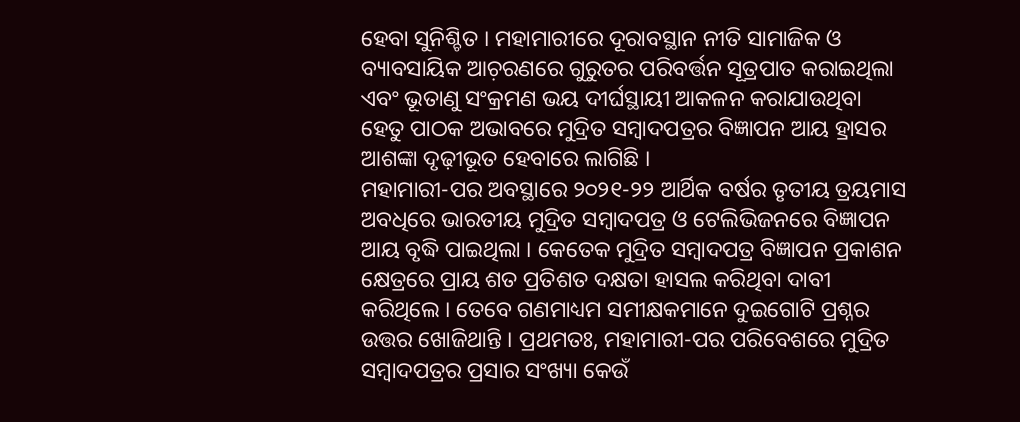ହେବା ସୁନିଶ୍ଚିତ । ମହାମାରୀରେ ଦୂରାବସ୍ଥାନ ନୀତି ସାମାଜିକ ଓ ବ୍ୟାବସାୟିକ ଆଚ଼ରଣରେ ଗୁରୁତର ପରିବର୍ତ୍ତନ ସୂତ୍ରପାତ କରାଇଥିଲା ଏବଂ ଭୂତାଣୁ ସଂକ୍ରମଣ ଭୟ ଦୀର୍ଘସ୍ଥାୟୀ ଆକଳନ କରାଯାଉଥିବା ହେତୁ ପାଠକ ଅଭାବରେ ମୁଦ୍ରିତ ସମ୍ୱାଦପତ୍ରର ବିଜ୍ଞାପନ ଆୟ ହ୍ରାସର ଆଶଙ୍କା ଦୃଢ଼ୀଭୂତ ହେବାରେ ଲାଗିଛି ।
ମହାମାରୀ-ପର ଅବସ୍ଥାରେ ୨୦୨୧-୨୨ ଆର୍ଥିକ ବର୍ଷର ତୃତୀୟ ତ୍ରୟମାସ ଅବଧିରେ ଭାରତୀୟ ମୁଦ୍ରିତ ସମ୍ୱାଦପତ୍ର ଓ ଟେଲିଭିଜନରେ ବିଜ୍ଞାପନ ଆୟ ବୃଦ୍ଧି ପାଇଥିଲା । କେତେକ ମୁଦ୍ରିତ ସମ୍ୱାଦପତ୍ର ବିଜ୍ଞାପନ ପ୍ରକାଶନ କ୍ଷେତ୍ରରେ ପ୍ରାୟ ଶତ ପ୍ରତିଶତ ଦକ୍ଷତା ହାସଲ କରିଥିବା ଦାବୀ କରିଥିଲେ । ତେବେ ଗଣମାଧ୍ୟମ ସମୀକ୍ଷକମାନେ ଦୁଇଗୋଟି ପ୍ରଶ୍ନର ଉତ୍ତର ଖୋଜିଥାନ୍ତି । ପ୍ରଥମତଃ, ମହାମାରୀ-ପର ପରିବେଶରେ ମୁଦ୍ରିତ ସମ୍ୱାଦପତ୍ରର ପ୍ରସାର ସଂଖ୍ୟା କେଉଁ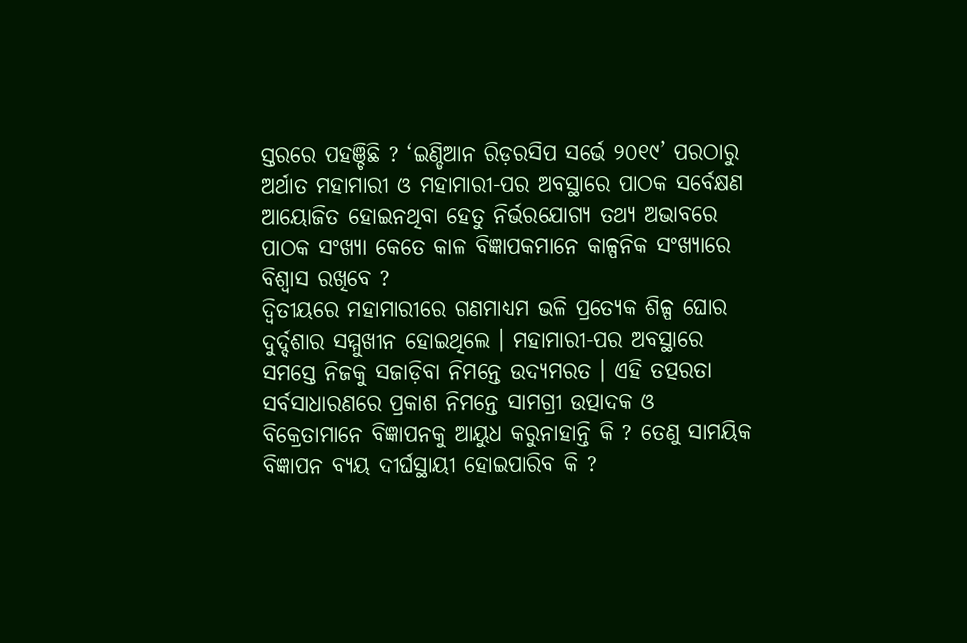ସ୍ତରରେ ପହଞ୍ଚିଛି ? ‘ଇଣ୍ଡିଆନ ରିଡ଼ରସିପ ସର୍ଭେ ୨୦୧୯’ ପରଠାରୁ ଅର୍ଥାତ ମହାମାରୀ ଓ ମହାମାରୀ-ପର ଅବସ୍ଥାରେ ପାଠକ ସର୍ବେକ୍ଷଣ ଆୟୋଜିତ ହୋଇନଥିବା ହେତୁ ନିର୍ଭରଯୋଗ୍ୟ ତଥ୍ୟ ଅଭାବରେ ପାଠକ ସଂଖ୍ୟା କେତେ କାଳ ବିଜ୍ଞାପକମାନେ କାଳ୍ପନିକ ସଂଖ୍ୟାରେ ବିଶ୍ୱାସ ରଖିବେ ?
ଦ୍ୱିତୀୟରେ ମହାମାରୀରେ ଗଣମାଧ୍ୟମ ଭଳି ପ୍ରତ୍ୟେକ ଶିଳ୍ପ ଘୋର ଦୁର୍ଦ୍ଦଶାର ସମ୍ମୁଖୀନ ହୋଇଥିଲେ । ମହାମାରୀ-ପର ଅବସ୍ଥାରେ ସମସ୍ତେ ନିଜକୁ ସଜାଡ଼ିବା ନିମନ୍ତେ ଉଦ୍ୟମରତ । ଏହି ତତ୍ପରତା ସର୍ବସାଧାରଣରେ ପ୍ରକାଶ ନିମନ୍ତେ ସାମଗ୍ରୀ ଉତ୍ପାଦକ ଓ ବିକ୍ରେତାମାନେ ବିଜ୍ଞାପନକୁ ଆୟୁଧ କରୁନାହାନ୍ତି କି ? ତେଣୁ ସାମୟିକ ବିଜ୍ଞାପନ ବ୍ୟୟ ଦୀର୍ଘସ୍ଥାୟୀ ହୋଇପାରିବ କି ?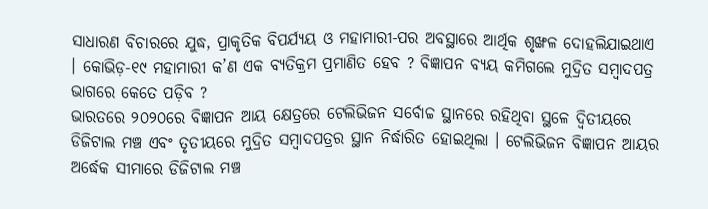ସାଧାରଣ ବିଚାରରେ ଯୁଦ୍ଧ, ପ୍ରାକୃତିକ ବିପର୍ଯ୍ୟୟ ଓ ମହାମାରୀ-ପର ଅବସ୍ଥାରେ ଆର୍ଥିକ ଶୃଙ୍ଖଳ ଦୋହଲିଯାଇଥାଏ । କୋଭିଡ଼-୧୯ ମହାମାରୀ କ’ଣ ଏକ ବ୍ୟତିକ୍ରମ ପ୍ରମାଣିତ ହେବ ? ବିଜ୍ଞାପନ ବ୍ୟୟ କମିଗଲେ ମୁଦ୍ରିତ ସମ୍ୱାଦପତ୍ର ଭାଗରେ କେତେ ପଡ଼ିବ ?
ଭାରତରେ ୨୦୨୦ରେ ବିଜ୍ଞାପନ ଆୟ କ୍ଷେତ୍ରରେ ଟେଲିଭିଜନ ସର୍ବୋଚ୍ଚ ସ୍ଥାନରେ ରହିଥିବା ସ୍ଥଳେ ଦ୍ୱିତୀୟରେ ଡିଜିଟାଲ ମଞ୍ଚ ଏବଂ ତୃତୀୟରେ ମୁଦ୍ରିତ ସମ୍ୱାଦପତ୍ରର ସ୍ଥାନ ନିର୍ଦ୍ଧାରିତ ହୋଇଥିଲା । ଟେଲିଭିଜନ ବିଜ୍ଞାପନ ଆୟର ଅର୍ଦ୍ଧେକ ସୀମାରେ ଡିଜିଟାଲ ମଞ୍ଚ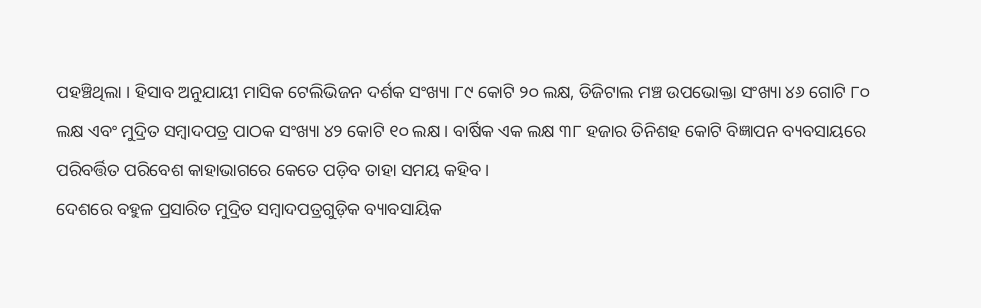ପହଞ୍ଚିଥିଲା । ହିସାବ ଅନୁଯାୟୀ ମାସିକ ଟେଲିଭିଜନ ଦର୍ଶକ ସଂଖ୍ୟା ୮୯ କୋଟି ୨୦ ଲକ୍ଷ, ଡିଜିଟାଲ ମଞ୍ଚ ଉପଭୋକ୍ତା ସଂଖ୍ୟା ୪୬ ଗୋଟି ୮୦ ଲକ୍ଷ ଏବଂ ମୁଦ୍ରିତ ସମ୍ୱାଦପତ୍ର ପାଠକ ସଂଖ୍ୟା ୪୨ କୋଟି ୧୦ ଲକ୍ଷ । ବାର୍ଷିକ ଏକ ଲକ୍ଷ ୩୮ ହଜାର ତିନିଶହ କୋଟି ବିଜ୍ଞାପନ ବ୍ୟବସାୟରେ ପରିବର୍ତ୍ତିତ ପରିବେଶ କାହାଭାଗରେ କେତେ ପଡ଼ିବ ତାହା ସମୟ କହିବ ।
ଦେଶରେ ବହୁଳ ପ୍ରସାରିତ ମୁଦ୍ରିତ ସମ୍ୱାଦପତ୍ରଗୁଡ଼ିକ ବ୍ୟାବସାୟିକ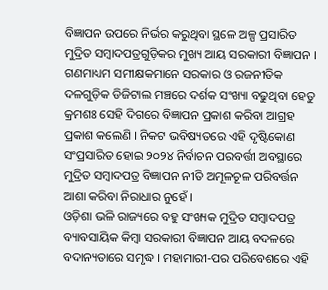ବିଜ୍ଞାପନ ଉପରେ ନିର୍ଭର କରୁଥିବା ସ୍ଥଳେ ଅଳ୍ପ ପ୍ରସାରିତ ମୁଦ୍ରିତ ସମ୍ୱାଦପତ୍ରଗୁଡ଼ିକର ମୁଖ୍ୟ ଆୟ ସରକାରୀ ବିଜ୍ଞାପନ । ଗଣମାଧ୍ୟମ ସମୀକ୍ଷକମାନେ ସରକାର ଓ ରଜନୀତିକ ଦଳଗୁଡ଼ିକ ଡିଜିଟାଲ ମଞ୍ଚରେ ଦର୍ଶକ ସଂଖ୍ୟା ବଢୁଥିବା ହେତୁ କ୍ରମଶଃ ସେହି ଦିଗରେ ବିଜ୍ଞାପନ ପ୍ରକାଶ କରିବା ଆଗ୍ରହ ପ୍ରକାଶ କଲେଣି । ନିକଟ ଭବିଷ୍ୟତରେ ଏହି ଦୃଷ୍ଟିକୋଣ ସଂପ୍ରସାରିତ ହୋଇ ୨୦୨୪ ନିର୍ବାଚନ ପରବର୍ତ୍ତୀ ଅବସ୍ଥାରେ ମୁଦ୍ରିତ ସମ୍ୱାଦପତ୍ର ବିଜ୍ଞାପନ ନୀତି ଅମୂଳଚୂଳ ପରିବର୍ତ୍ତନ ଆଶା କରିବା ନିରାଧାର ନୁହେଁ ।
ଓଡ଼ିଶା ଭଳି ରାଜ୍ୟରେ ବହୁ ସଂଖ୍ୟକ ମୁଦ୍ରିତ ସମ୍ୱାଦପତ୍ର ବ୍ୟାବସାୟିକ କିମ୍ୱା ସରକାରୀ ବିଜ୍ଞାପନ ଆୟ ବଦଳରେ ବଦାନ୍ୟତାରେ ସମୃଦ୍ଧ । ମହାମାରୀ-ପର ପରିବେଶରେ ଏହି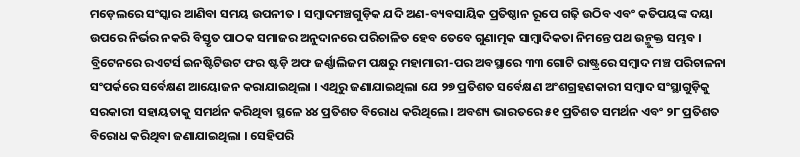ମଡ଼େଲରେ ସଂସ୍କାର ଆଣିବା ସମୟ ଉପନୀତ । ସମ୍ୱାଦମଞ୍ଚଗୁଡ଼ିକ ଯଦି ଅଣ-ବ୍ୟବସାୟିକ ପ୍ରତିଷ୍ଠାନ ରୂପେ ଗଢ଼ି ଉଠିବ ଏବଂ କତିପୟଙ୍କ ଦୟା ଉପରେ ନିର୍ଭର ନକରି ବିସ୍ତୃତ ପାଠକ ସମାଜର ଅନୁଦାନରେ ପରିଚାଳିତ ହେବ ତେବେ ଗୁଣାତ୍ମକ ସାମ୍ୱାଦିକତା ନିମନ୍ତେ ପଥ ଉନ୍ମୁକ୍ତ ସମ୍ଭବ ।
ବ୍ରିଟେନରେ ରଏଟର୍ସ ଇନଷ୍ଟିଟିଉଟ ଫର ଷ୍ଟଡ଼ି ଅଫ ଜର୍ଣ୍ଣାଲିଜମ ପକ୍ଷରୁ ମହାମାରୀ-ପର ଅବସ୍ଥାରେ ୩୩ ଗୋଟି ରାଷ୍ଟ୍ରରେ ସମ୍ୱାଦ ମଞ୍ଚ ପରିଚାଳନା ସଂପର୍କରେ ସର୍ବେକ୍ଷଣ ଆୟୋଜନ କରାଯାଇଥିଲା । ଏଥିରୁ ଜଣାଯାଇଥିଲା ଯେ ୨୭ ପ୍ରତିଶତ ସର୍ବେକ୍ଷଣ ଅଂଶଗ୍ରହଣକାରୀ ସମ୍ୱାଦ ସଂସ୍ଥାଗୁଡ଼ିକୁ ସରକାରୀ ସହାୟତାକୁ ସମର୍ଥନ କରିଥିବା ସ୍ଥଳେ ୪୪ ପ୍ରତିଶତ ବିରୋଧ କରିଥିଲେ । ଅବଶ୍ୟ ଭାରତରେ ୫୧ ପ୍ରତିଶତ ସମର୍ଥନ ଏବଂ ୨୮ ପ୍ରତିଶତ ବିରୋଧ କରିଥିବା ଜଣାଯାଇଥିଲା । ସେହିପରି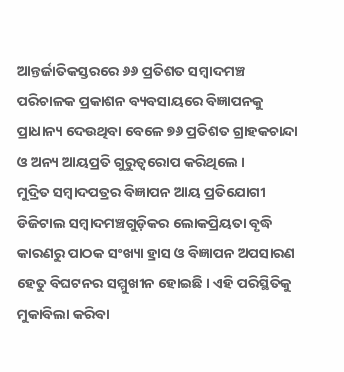ଆନ୍ତର୍ଜାତିକସ୍ତରରେ ୬୬ ପ୍ରତିଶତ ସମ୍ୱାଦମଞ୍ଚ ପରିଚାଳକ ପ୍ରକାଶନ ବ୍ୟବସାୟରେ ବିଜ୍ଞାପନକୁ ପ୍ରାଧାନ୍ୟ ଦେଉଥିବା ବେଳେ ୭୬ ପ୍ରତିଶତ ଗ୍ରାହକଚାନ୍ଦା ଓ ଅନ୍ୟ ଆୟପ୍ରତି ଗୁରୁତ୍ୱରୋପ କରିଥିଲେ ।
ମୁଦ୍ରିତ ସମ୍ୱାଦପତ୍ରର ବିଜ୍ଞାପନ ଆୟ ପ୍ରତିଯୋଗୀ ଡିଜିଟାଲ ସମ୍ୱାଦମଞ୍ଚଗୁଡ଼ିକର ଲୋକପ୍ରିୟତା ବୃଦ୍ଧି କାରଣରୁ ପାଠକ ସଂଖ୍ୟା ହ୍ରାସ ଓ ବିଜ୍ଞାପନ ଅପସାରଣ ହେତୁ ବିଘଟନର ସମ୍ମୁଖୀନ ହୋଇଛି । ଏହି ପରିସ୍ଥିତିକୁ ମୁକାବିଲା କରିବା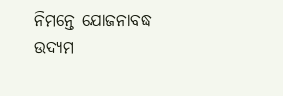ନିମନ୍ତେ ଯୋଜନାବଦ୍ଧ ଉଦ୍ୟମ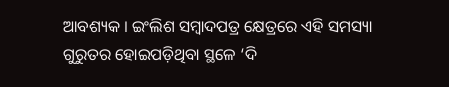ଆବଶ୍ୟକ । ଇଂଲିଶ ସମ୍ୱାଦପତ୍ର କ୍ଷେତ୍ରରେ ଏହି ସମସ୍ୟା ଗୁରୁତର ହୋଇପଡ଼ିଥିବା ସ୍ଥଳେ ‘ଦି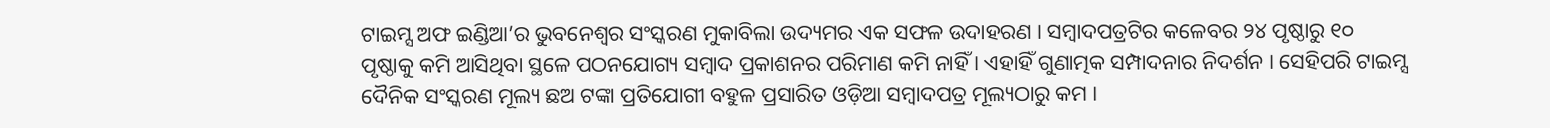ଟାଇମ୍ସ ଅଫ ଇଣ୍ଡିଆ’ର ଭୁବନେଶ୍ୱର ସଂସ୍କରଣ ମୁକାବିଲା ଉଦ୍ୟମର ଏକ ସଫଳ ଉଦାହରଣ । ସମ୍ୱାଦପତ୍ରଟିର କଳେବର ୨୪ ପୃଷ୍ଠାରୁ ୧୦ ପୃଷ୍ଠାକୁ କମି ଆସିଥିବା ସ୍ଥଳେ ପଠନଯୋଗ୍ୟ ସମ୍ୱାଦ ପ୍ରକାଶନର ପରିମାଣ କମି ନାହିଁ । ଏହାହିଁ ଗୁଣାତ୍ମକ ସମ୍ପାଦନାର ନିଦର୍ଶନ । ସେହିପରି ଟାଇମ୍ସ ଦୈନିକ ସଂସ୍କରଣ ମୂଲ୍ୟ ଛଅ ଟଙ୍କା ପ୍ରତିଯୋଗୀ ବହୁଳ ପ୍ରସାରିତ ଓଡ଼ିଆ ସମ୍ୱାଦପତ୍ର ମୂଲ୍ୟଠାରୁ କମ ।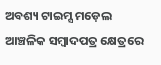ଅବଶ୍ୟ ଟାଇମ୍ସ ମଡ଼େଲ ଆଞ୍ଚଳିକ ସମ୍ୱାଦପତ୍ର କ୍ଷେତ୍ରରେ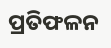ପ୍ରତିଫଳନ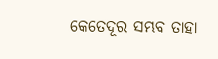କେତେଦୂର ସମ୍ଭବ ତାହା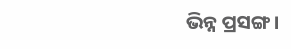ଭିନ୍ନ ପ୍ରସଙ୍ଗ ।